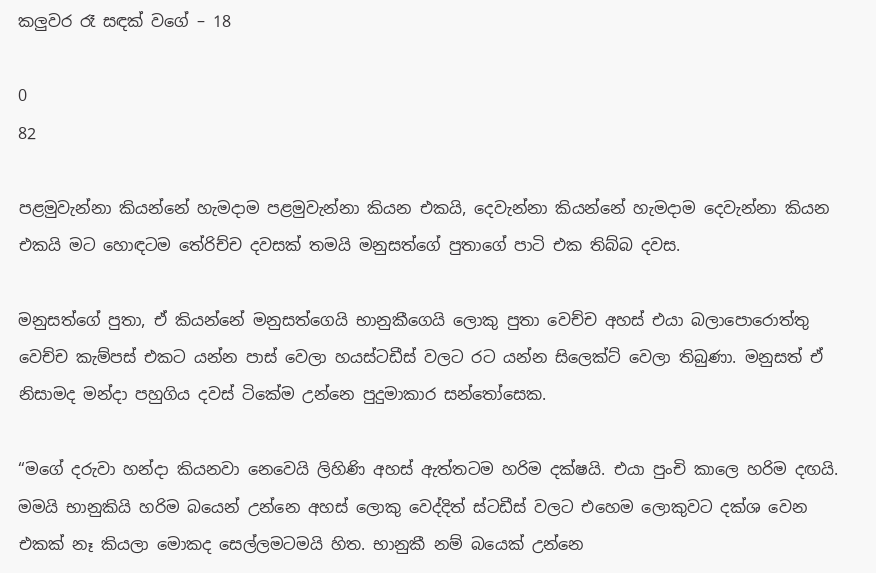කලුවර රෑ සඳක් වගේ – 18

0
82

පළමුවැන්නා කියන්නේ හැමදාම පළමුවැන්නා කියන එකයි, දෙවැන්නා කියන්නේ හැමදාම දෙවැන්නා කියන එකයි මට හොඳටම තේරිච්ච දවසක් තමයි මනුසත්ගේ පුතාගේ පාටි එක තිබ්බ දවස.

මනුසත්ගේ පුතා, ඒ කියන්නේ මනුසත්ගෙයි භානුකීගෙයි ලොකු පුතා වෙච්ච අහස් එයා බලාපොරොත්තු වෙච්ච කැම්පස් එකට යන්න පාස් වෙලා හයස්ටඩීස් වලට රට යන්න සිලෙක්ට් වෙලා තිබුණා. මනුසත් ඒ නිසාමද මන්දා පහුගිය දවස් ටිකේම උන්නෙ පුදුමාකාර සන්තෝසෙක.

“මගේ දරුවා හන්දා කියනවා නෙවෙයි ලිහිණි අහස් ඇත්තටම හරිම දක්ෂයි. එයා පුංචි කාලෙ හරිම දඟයි. මමයි භානුකියි හරිම බයෙන් උන්නෙ අහස් ලොකු වෙද්දිත් ස්ටඩීස් වලට එහෙම ලොකුවට දක්ශ වෙන එකක් නෑ කියලා මොකද සෙල්ලමටමයි හිත. භානුකී නම් බයෙක් උන්නෙ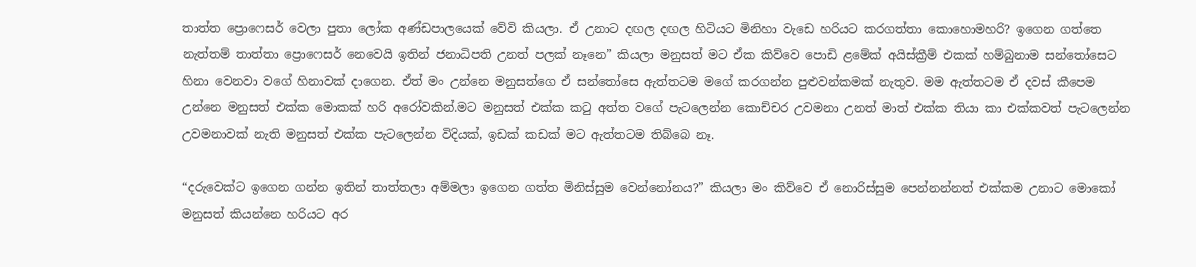තාත්ත ප්‍රොෆෙසර් වෙලා පුතා ලෝක අණ්ඩපාලයෙක් වේවි කියලා. ඒ උනාට දඟල දඟල හිටියට මිනිහා වැඩෙ හරියට කරගත්තා කොහොමහරි? ඉගෙන ගත්තෙ නැත්තම් තාත්තා ප්‍රොෆෙසර් නෙවෙයි ඉතින් ජනාධිපති උනත් පලක් නෑනෙ” කියලා මනුසත් මට ඒක කිව්වෙ පොඩි ළමේක් අයිස්ක්‍රීම් එකක් හම්බුනාම සන්තෝසෙට හිනා වෙනවා වගේ හිනාවක් දාගෙන. ඒත් මං උන්නෙ මනුසත්ගෙ ඒ සන්තෝසෙ ඇත්තටම මගේ කරගන්න පුළුවන්කමක් නැතුව. මම ඇත්තටම ඒ දවස් කීපෙම උන්නෙ මනුසත් එක්ක මොකක් හරි අරෝවකින්.මට මනුසත් එක්ක කටු අත්ත වගේ පැටලෙන්න කොච්චර උවමනා උනත් මාත් එක්ක තියා කා එක්කවත් පැටලෙන්න උවමනාවක් නැති මනුසත් එක්ක පැටලෙන්න විදියක්, ඉඩක් කඩක් මට ඇත්තටම තිබ්බෙ නෑ.

“දරුවෙක්ට ඉගෙන ගන්න ඉතින් තාත්තලා අම්මලා ඉගෙන ගත්ත මිනිස්සුම වෙන්නෝනය?” කියලා මං කිව්වෙ ඒ නොරිස්සුම පෙන්නන්නත් එක්කම උනාට මොකෝ මනුසත් කියන්නෙ හරියට අර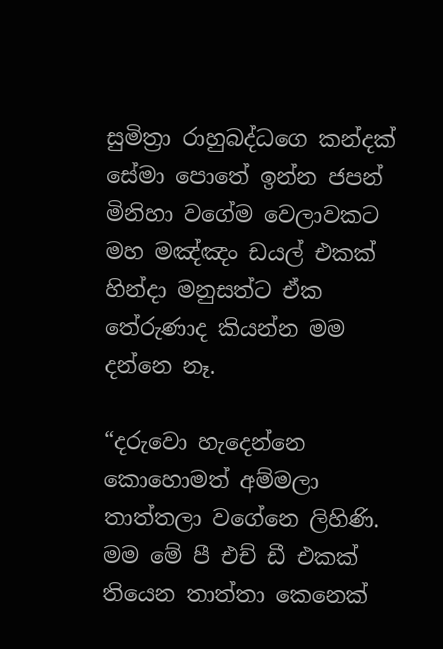සුමිත්‍රා රාහුබද්ධගෙ කන්දක් සේමා පොතේ ඉන්න ජපන් මිනිහා වගේම වෙලාවකට මහ මඤ්ඤං ඩයල් එකක් හින්දා මනුසත්ට ඒක තේරුණාද කියන්න මම දන්නෙ නෑ.

“දරුවො හැදෙන්නෙ කොහොමත් අම්මලා තාත්තලා වගේනෙ ලිහිණි. මම මේ පී එච් ඩී එකක් තියෙන තාත්තා කෙනෙක්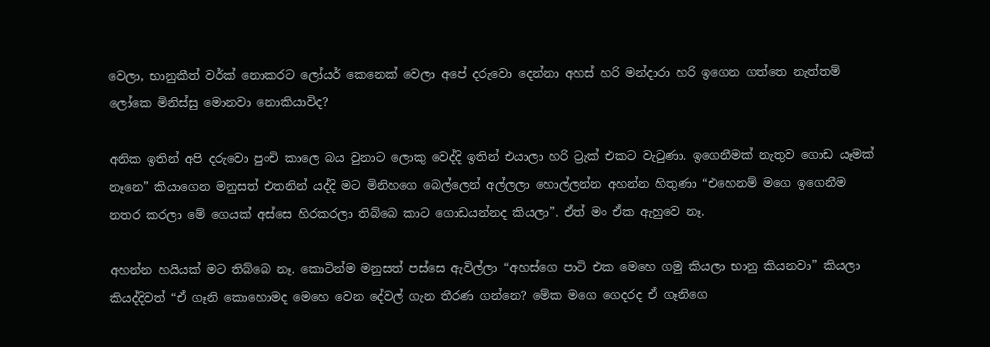වෙලා, භානුකීත් වර්ක් නොකරට ලෝයර් කෙනෙක් වෙලා අපේ දරුවො දෙන්නා අහස් හරි මන්දාරා හරි ඉගෙන ගත්තෙ නැත්තම් ලෝකෙ මිනිස්සු මොනවා නොකියාවිද?

අනික ඉතින් අපි දරුවො පුංචි කාලෙ බය වුනාට ලොකු වෙද්දි ඉතින් එයාලා හරි ට්‍රැක් එකට වැටුණා. ඉගෙනීමක් නැතුව ගොඩ යෑමක් නෑනෙ” කියාගෙන මනුසත් එතනින් යද්දි මට මිනිහගෙ බෙල්ලෙන් අල්ලලා හොල්ලන්න අහන්න හිතුණා “එහෙනම් මගෙ ඉගෙනීම නතර කරලා මේ ගෙයක් අස්සෙ හිරකරලා තිබ්බෙ කාට ගොඩයන්නද කියලා”. ඒත් මං ඒක ඇහුවෙ නෑ.

අහන්න හයියක් මට තිබ්බෙ නෑ. කොටින්ම මනුසත් පස්සෙ ඇවිල්ලා “අහස්ගෙ පාටි එක මෙහෙ ගමු කියලා භානු කියනවා” කියලා කියද්දිවත් “ඒ ගෑනි කොහොමද මෙහෙ වෙන දේවල් ගැන තීරණ ගන්නෙ? මේක මගෙ ගෙදරද ඒ ගෑනිගෙ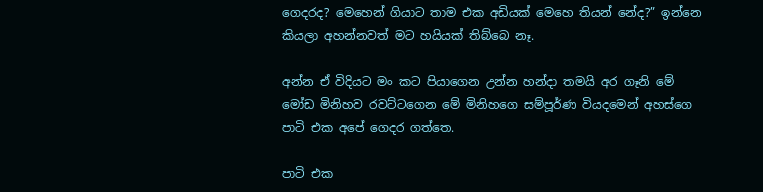ගෙදරද? මෙහෙන් ගියාට තාම එක අඩියක් මෙහෙ තියන් නේද?” ඉන්නෙ කියලා අහන්නවත් මට හයියක් තිබ්බෙ නෑ.

අන්න ඒ විදියට මං කට පියාගෙන උන්න හන්දා තමයි අර ගෑනි මේ මෝඩ මිනිහව රවට්ටගෙන මේ මිනිහගෙ සම්පූර්ණ වියදමෙන් අහස්ගෙ පාටි එක අපේ ගෙදර ගත්තෙ.

පාටි එක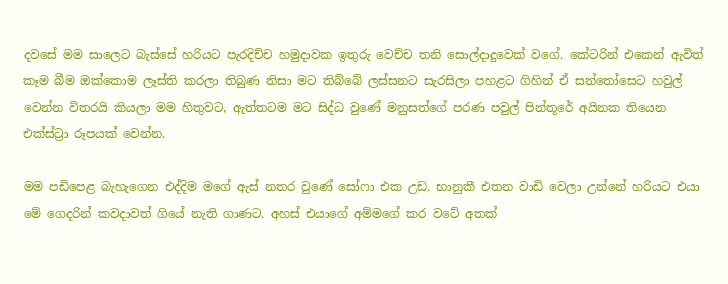දවසේ මම සාලෙට බැස්සේ හරියට පැරදිච්ච හමුදාවක ඉතුරු වෙච්ච තනි සොල්දාදුවෙක් වගේ. කේටරින් එකෙන් ඇවිත් කෑම බීම ඔක්කොම ලෑස්ති කරලා තිබුණ නිසා මට තිබ්බේ ලස්සනට සැරසිලා පහළට ගිහින් ඒ සන්තෝසෙට හවුල් වෙන්න විතරයි කියලා මම හිතුවට, ඇත්තටම මට සිද්ධ වුණේ මනුසත්ගේ පරණ පවුල් පින්තූරේ අයිනක තියෙන එක්ස්ට්‍රා රූපයක් වෙන්න.

මම පඩිපෙළ බැහැගෙන එද්දිම මගේ ඇස් නතර වුණේ සෝෆා එක උඩ. භානුකී එතන වාඩි වෙලා උන්නේ හරියට එයා මේ ගෙදරින් කවදාවත් ගියේ නැති ගාණට. අහස් එයාගේ අම්මගේ කර වටේ අතක්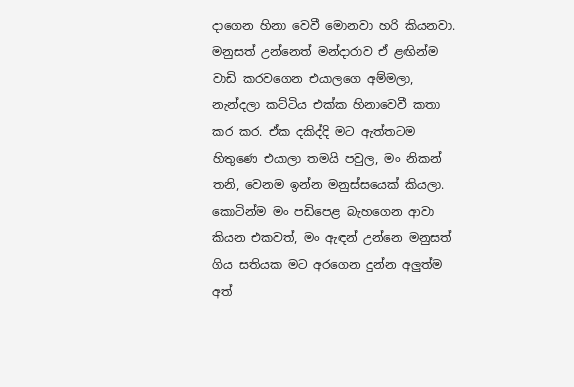දාගෙන හිනා වෙවී මොනවා හරි කියනවා. මනුසත් උන්නෙත් මන්දාරාව ඒ ළඟින්ම වාඩි කරවගෙන එයාලගෙ අම්මලා, නැන්දලා කට්ටිය එක්ක හිනාවෙවී කතා කර කර. ඒක දකිද්දි මට ඇත්තටම හිතුණෙ එයාලා තමයි පවුල, මං නිකන් තනි, වෙනම ඉන්න මනුස්සයෙක් කියලා. කොටින්ම මං පඩිපෙළ බැහගෙන ආවා කියන එකවත්, මං ඇඳන් උන්නෙ මනුසත් ගිය සතියක මට අරගෙන දුන්න අලුත්ම අත්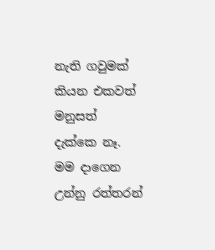නැති ගවුමක් කියන එකවත් මනුසත් දැක්කෙ නෑ. මම දාගෙන උන්නු රත්තරන්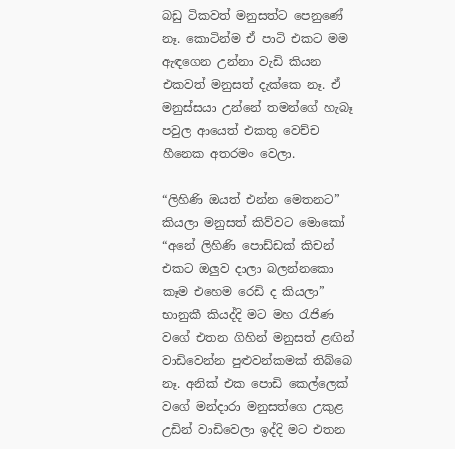බඩු ටිකවත් මනුසත්ට පෙනුණේ නෑ. කොටින්ම ඒ පාටි එකට මම ඇඳගෙන උන්නා වැඩි කියන එකවත් මනුසත් දැක්කෙ නෑ. ඒ මනුස්සයා උන්නේ තමන්ගේ හැබෑ පවුල ආයෙත් එකතු වෙච්ච හීනෙක අතරමං වෙලා.

“ලිහිණි ඔයත් එන්න මෙතනට” කියලා මනුසත් කිව්වට මොකෝ “අනේ ලිහිණි පොඩ්ඩක් කිචන් එකට ඔලුව දාලා බලන්නකො කෑම එහෙම රෙඩි ද කියලා” භානුකී කියද්දි මට මහ රැජිණ වගේ එතන ගිහින් මනුසත් ළඟින් වාඩිවෙන්න පුළුවන්කමක් තිබ්බෙ නෑ. අනික් එක පොඩි කෙල්ලෙක් වගේ මන්දාරා මනුසත්ගෙ උකුළ උඩින් වාඩිවෙලා ඉද්දි මට එතන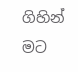ගිහින් මට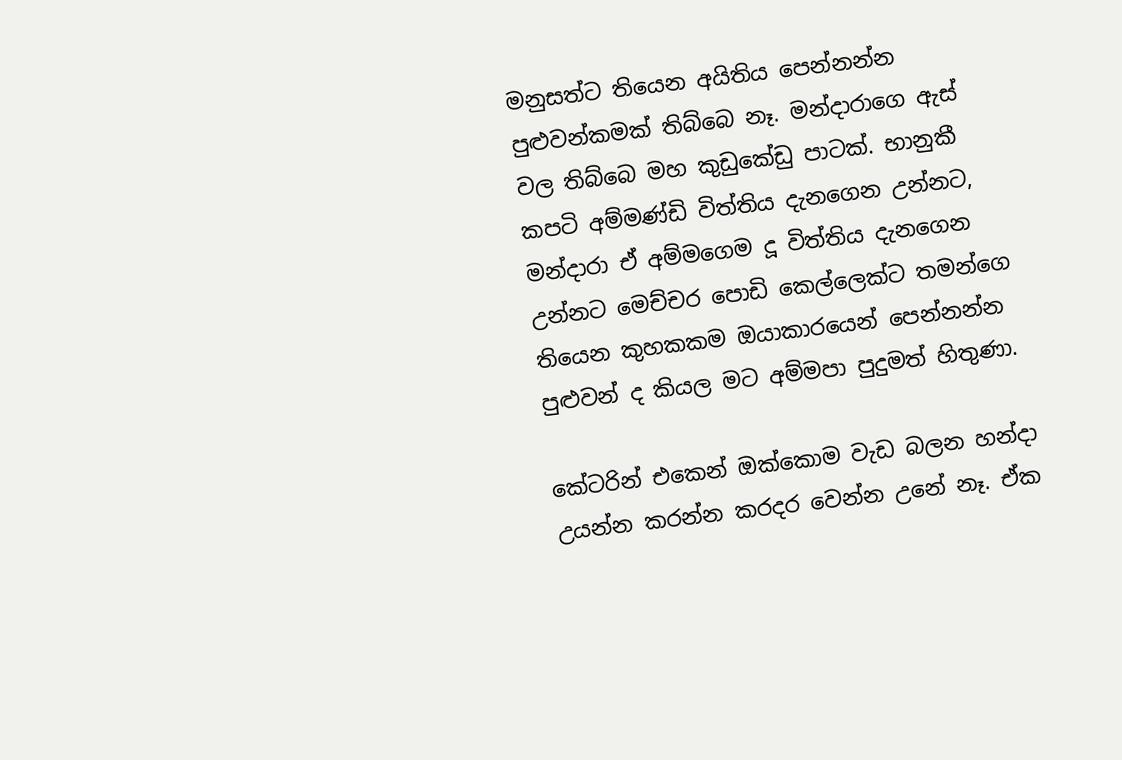මනුසත්ට තියෙන අයිතිය පෙන්නන්න පුළුවන්කමක් තිබ්බෙ නෑ. මන්දාරාගෙ ඇස් වල තිබ්බෙ මහ කුඩුකේඩු පාටක්. භානුකී කපටි අම්මණ්ඩි විත්තිය දැනගෙන උන්නට, මන්දාරා ඒ අම්මගෙම දූ විත්තිය දැනගෙන උන්නට මෙච්චර පොඩි කෙල්ලෙක්ට තමන්ගෙ තියෙන කුහකකම ඔයාකාරයෙන් පෙන්නන්න පුළුවන් ද කියල මට අම්මපා පුදුමත් හිතුණා.

කේටරින් එකෙන් ඔක්කොම වැඩ බලන හන්දා උයන්න කරන්න කරදර වෙන්න උනේ නෑ. ඒක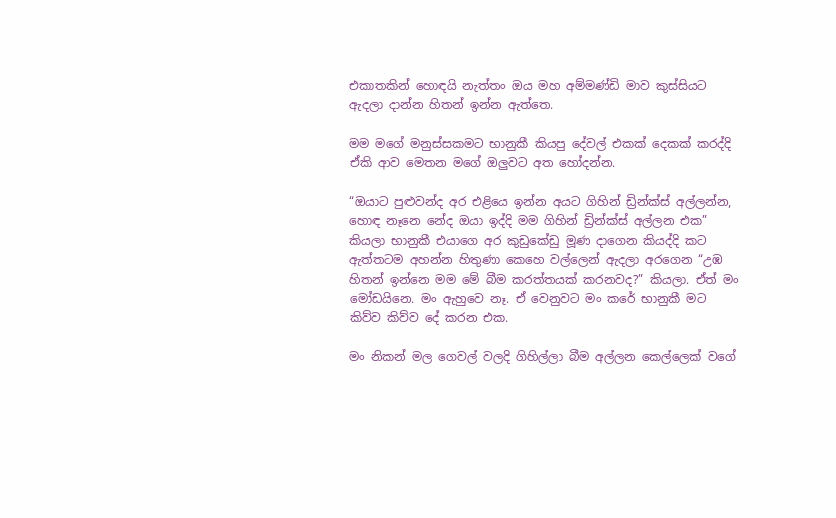එකාතකින් හොඳයි නැත්තං ඔය මහ අම්මණ්ඩි මාව කුස්සියට ඇදලා දාන්න හිතන් ඉන්න ඇත්තෙ.

මම මගේ මනුස්සකමට භානුකී කියපු දේවල් එකක් දෙකක් කරද්දි ඒකි ආව මෙතන මගේ ඔලුවට අත හෝදන්න.

“ඔයාට පුළුවන්ද අර එළියෙ ඉන්න අයට ගිහින් ඩ්‍රින්ක්ස් අල්ලන්න, හොඳ නෑනෙ නේද ඔයා ඉද්දි මම ගිහින් ඩ්‍රින්ක්ස් අල්ලන එක” කියලා භානුකී එයාගෙ අර කුඩුකේඩු මූණ දාගෙන කියද්දි කට ඇත්තටම අහන්න හිතුණා කෙහෙ වල්ලෙන් ඇදලා අරගෙන “උඹ හිතන් ඉන්නෙ මම මේ බීම කරත්තයක් කරනවද?” කියලා. ඒත් මං මෝඩයිනෙ. මං ඇහුවෙ නෑ. ඒ වෙනුවට මං කරේ භානුකී මට කිව්ව කිව්ව දේ කරන එක.

මං නිකන් මල ගෙවල් වලදි ගිහිල්ලා බීම අල්ලන කෙල්ලෙක් වගේ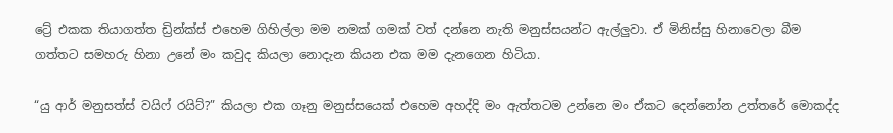ට්‍රේ එකක තියාගත්ත ඩ්‍රින්ක්ස් එහෙම ගිහිල්ලා මම නමක් ගමක් වත් දන්නෙ නැති මනුස්සයන්ට ඇල්ලුවා. ඒ මිනිස්සු හිනාවෙලා බීම ගත්තට සමහරු හිනා උනේ මං කවුද කියලා නොදැන කියන එක මම දැනගෙන හිටියා.

“යු ආර් මනුසත්ස් වයිෆ් රයිට්?” කියලා එක ගෑනු මනුස්සයෙක් එහෙම අහද්දි මං ඇත්තටම උන්නෙ මං ඒකට දෙන්නෝන උත්තරේ මොකද්ද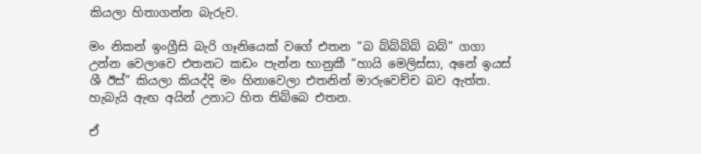කියලා හිතාගන්න බැරුව.

මං නිකන් ඉංග්‍රීසි බැරි ගෑනියෙක් වගේ එතන “බ බ්බ්බ්බ් බබ්” ගගා උන්න වෙලාවෙ එතනට කඩං පැන්න භානුකී “හායි මෙලිස්සා, අනේ ඉයස් ශී ඊස්” කියලා කියද්දි මං හිනාවෙලා එතනින් මාරුවෙච්ච බව ඇත්ත. හැබැයි ඇඟ අයින් උනාට හිත තිබ්බෙ එතන.

ඒ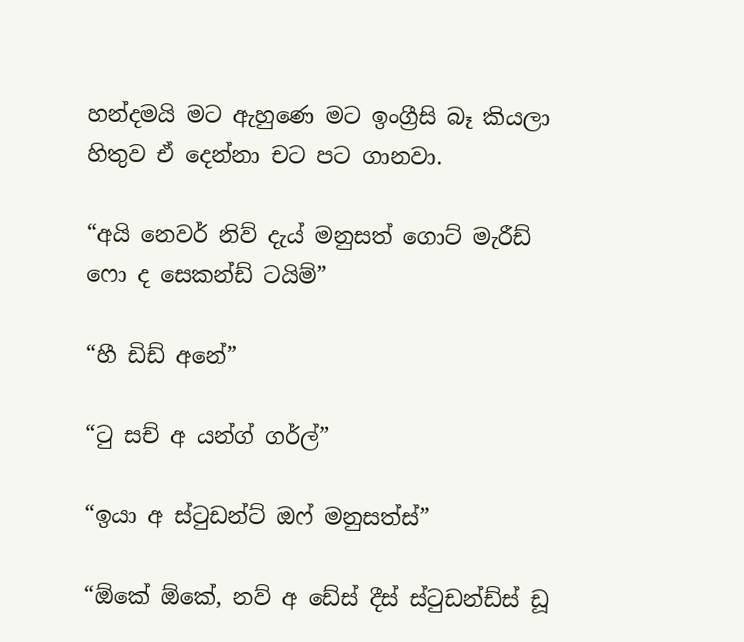හන්දමයි මට ඇහුණෙ මට ඉංග්‍රීසි බෑ කියලා හිතුව ඒ දෙන්නා චට පට ගානවා.

“අයි නෙවර් නිව් දැය් මනුසත් ගොට් මැරීඩ් ෆො ද සෙකන්ඩ් ටයිම්”

“හී ඩිඩ් අනේ”

“ටු සච් අ යන්ග් ගර්ල්”

“ඉයා අ ස්ටුඩන්ට් ඔෆ් මනුසත්ස්”

“ඕකේ ඕකේ, නව් අ ඩේස් දීස් ස්ටුඩන්ඩ්ස් ඩූ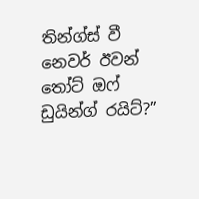තින්ග්ස් වී නෙවර් ඊවන් තෝට් ඔෆ් ඩුයින්ග් රයිට්?”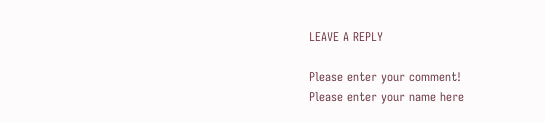LEAVE A REPLY

Please enter your comment!
Please enter your name here